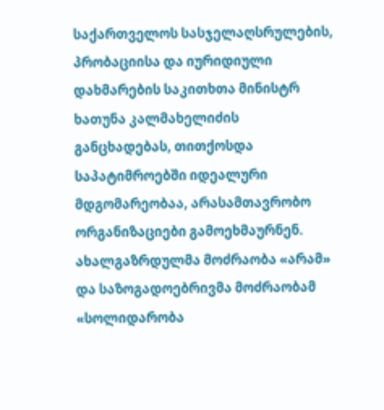საქართველოს სასჯელაღსრულების, პრობაციისა და იურიდიული დახმარების საკითხთა მინისტრ ხათუნა კალმახელიძის განცხადებას, თითქოსდა საპატიმროებში იდეალური მდგომარეობაა, არასამთავრობო ორგანიზაციები გამოეხმაურნენ. ახალგაზრდულმა მოძრაობა «არამ» და საზოგადოებრივმა მოძრაობამ «სოლიდარობა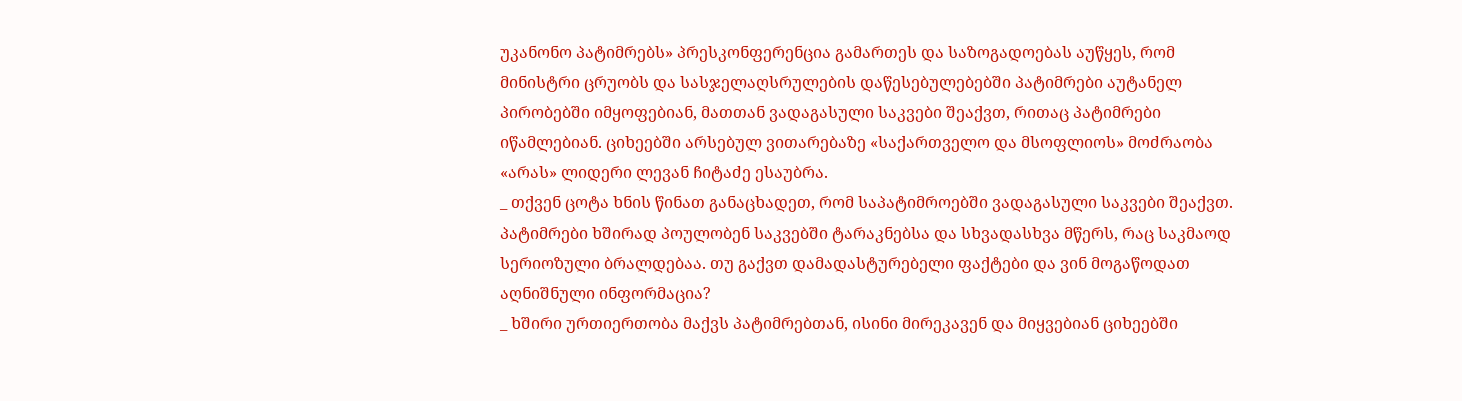უკანონო პატიმრებს» პრესკონფერენცია გამართეს და საზოგადოებას აუწყეს, რომ მინისტრი ცრუობს და სასჯელაღსრულების დაწესებულებებში პატიმრები აუტანელ პირობებში იმყოფებიან, მათთან ვადაგასული საკვები შეაქვთ, რითაც პატიმრები იწამლებიან. ციხეებში არსებულ ვითარებაზე «საქართველო და მსოფლიოს» მოძრაობა «არას» ლიდერი ლევან ჩიტაძე ესაუბრა.
_ თქვენ ცოტა ხნის წინათ განაცხადეთ, რომ საპატიმროებში ვადაგასული საკვები შეაქვთ. პატიმრები ხშირად პოულობენ საკვებში ტარაკნებსა და სხვადასხვა მწერს, რაც საკმაოდ სერიოზული ბრალდებაა. თუ გაქვთ დამადასტურებელი ფაქტები და ვინ მოგაწოდათ აღნიშნული ინფორმაცია?
_ ხშირი ურთიერთობა მაქვს პატიმრებთან, ისინი მირეკავენ და მიყვებიან ციხეებში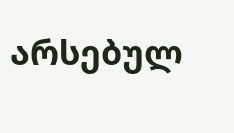არსებულ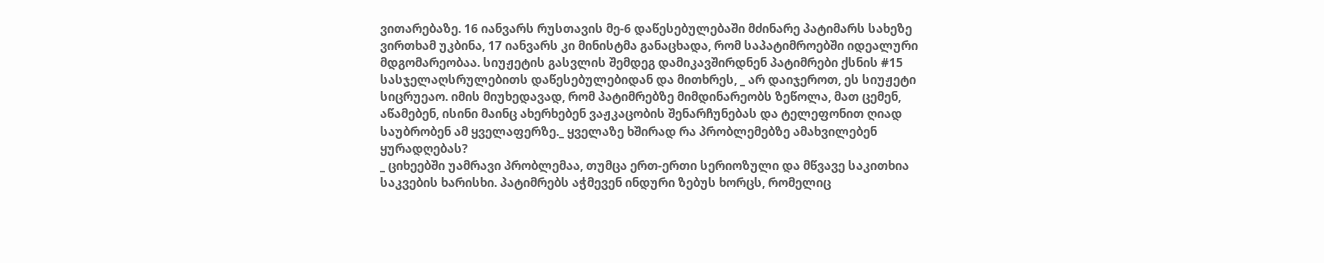ვითარებაზე. 16 იანვარს რუსთავის მე-6 დაწესებულებაში მძინარე პატიმარს სახეზე ვირთხამ უკბინა, 17 იანვარს კი მინისტმა განაცხადა, რომ საპატიმროებში იდეალური მდგომარეობაა. სიუჟეტის გასვლის შემდეგ დამიკავშირდნენ პატიმრები ქსნის #15 სასჯელაღსრულებითს დაწესებულებიდან და მითხრეს, _ არ დაიჯეროთ, ეს სიუჟეტი სიცრუეაო. იმის მიუხედავად, რომ პატიმრებზე მიმდინარეობს ზეწოლა, მათ ცემენ, აწამებენ, ისინი მაინც ახერხებენ ვაჟკაცობის შენარჩუნებას და ტელეფონით ღიად საუბრობენ ამ ყველაფერზე._ ყველაზე ხშირად რა პრობლემებზე ამახვილებენ ყურადღებას?
_ ციხეებში უამრავი პრობლემაა, თუმცა ერთ-ერთი სერიოზული და მწვავე საკითხია საკვების ხარისხი. პატიმრებს აჭმევენ ინდური ზებუს ხორცს, რომელიც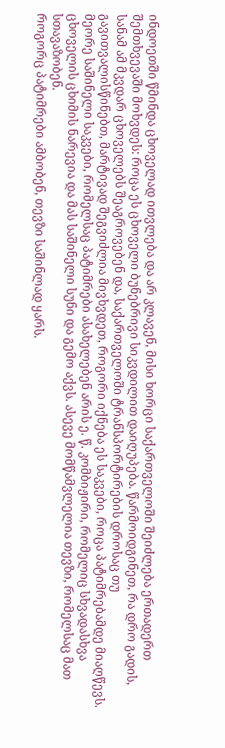ინდოეთში წმინდა ცხოველად ითვლება და არ კლავენ, მისი ხორცი საქართველოში შეიძლება ერთადერთ შემთხვევაში მოხვდეს: როცა ეს ცხოველი ბუნებრივი სიკვდილით დაიღუპება. წარმოიდგინეთ, რა დრო გადის, სანამ ამ მკვდარ ცხოველებს შეაგროვებენ და, საქართველოში ტრანსპორტირების დროსაც თუ გავითვალისწინებთ, მარტივად შეგვიძლია მივხვდეთ, როგორი იქნება ეს საკვები, როცა პატიმრებამდე მიაღწევს. მეორე საშინელი საკვები, რომელსაც პატიმრები ასახელებენ არის ე. წ. კომბიჟირი, რომელიც სხვადასხვა ცხოველის ცხიმის ნარევია და მას საშინელი სუნი და გემო აქვს. ასევე მომწამვლელია თევზი, რომელსაც მათ სთავაზობენ.
როგორც პატიმრები ამბობენ, თევზი საშინლად ყარს.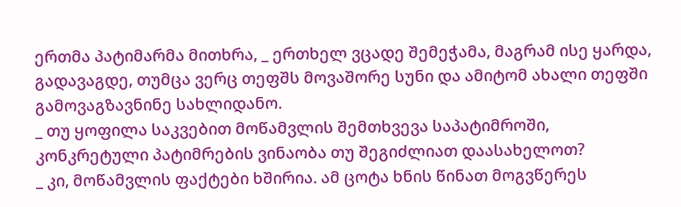ერთმა პატიმარმა მითხრა, _ ერთხელ ვცადე შემეჭამა, მაგრამ ისე ყარდა, გადავაგდე, თუმცა ვერც თეფშს მოვაშორე სუნი და ამიტომ ახალი თეფში გამოვაგზავნინე სახლიდანო.
_ თუ ყოფილა საკვებით მოწამვლის შემთხვევა საპატიმროში, კონკრეტული პატიმრების ვინაობა თუ შეგიძლიათ დაასახელოთ?
_ კი, მოწამვლის ფაქტები ხშირია. ამ ცოტა ხნის წინათ მოგვწერეს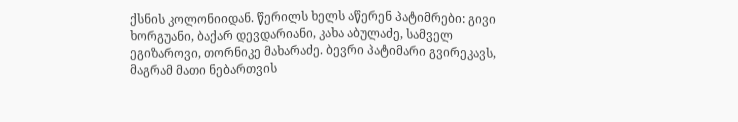ქსნის კოლონიიდან. წერილს ხელს აწერენ პატიმრები: გივი ხორგუანი, ბაქარ დევდარიანი, კახა აბულაძე, სამველ ეგიზაროვი, თორნიკე მახარაძე. ბევრი პატიმარი გვირეკავს, მაგრამ მათი ნებართვის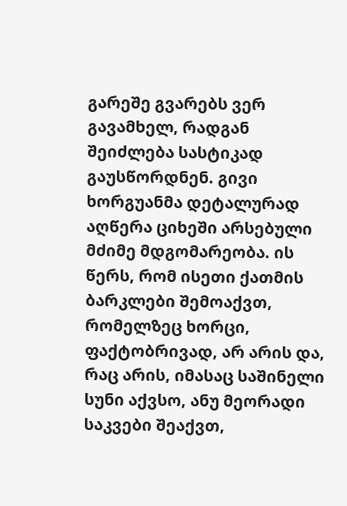გარეშე გვარებს ვერ გავამხელ, რადგან შეიძლება სასტიკად გაუსწორდნენ. გივი ხორგუანმა დეტალურად აღწერა ციხეში არსებული მძიმე მდგომარეობა. ის წერს, რომ ისეთი ქათმის ბარკლები შემოაქვთ, რომელზეც ხორცი, ფაქტობრივად, არ არის და, რაც არის, იმასაც საშინელი სუნი აქვსო, ანუ მეორადი საკვები შეაქვთ,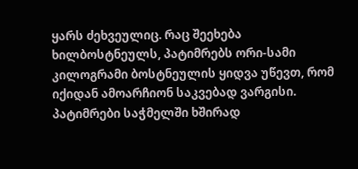ყარს ძეხვეულიც. რაც შეეხება ხილბოსტნეულს, პატიმრებს ორი-სამი კილოგრამი ბოსტნეულის ყიდვა უწევთ, რომ იქიდან ამოარჩიონ საკვებად ვარგისი. პატიმრები საჭმელში ხშირად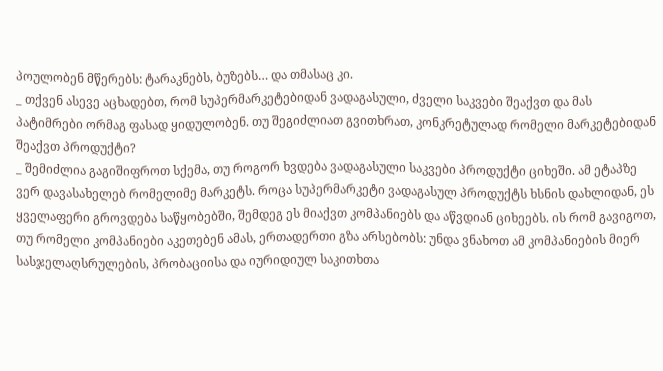პოულობენ მწერებს: ტარაკნებს, ბუზებს… და თმასაც კი.
_ თქვენ ასევე აცხადებთ, რომ სუპერმარკეტებიდან ვადაგასული, ძველი საკვები შეაქვთ და მას პატიმრები ორმაგ ფასად ყიდულობენ. თუ შეგიძლიათ გვითხრათ, კონკრეტულად რომელი მარკეტებიდან შეაქვთ პროდუქტი?
_ შემიძლია გაგიშიფროთ სქემა, თუ როგორ ხვდება ვადაგასული საკვები პროდუქტი ციხეში. ამ ეტაპზე ვერ დავასახელებ რომელიმე მარკეტს. როცა სუპერმარკეტი ვადაგასულ პროდუქტს ხსნის დახლიდან, ეს ყველაფერი გროვდება საწყობებში, შემდეგ ეს მიაქვთ კომპანიებს და აწვდიან ციხეებს. ის რომ გავიგოთ, თუ რომელი კომპანიები აკეთებენ ამას, ერთადერთი გზა არსებობს: უნდა ვნახოთ ამ კომპანიების მიერ სასჯელაღსრულების, პრობაციისა და იურიდიულ საკითხთა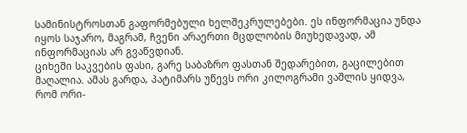სამინისტროსთან გაფორმებული ხელშეკრულებები. ეს ინფორმაცია უნდა იყოს საჯარო, მაგრამ, ჩვენი არაერთი მცდლობის მიუხედავად, ამ ინფორმაციას არ გვაწვდიან.
ციხეში საკვების ფასი, გარე საბაზრო ფასთან შედარებით, გაცილებით მაღალია. ამას გარდა, პატიმარს უწევს ორი კილოგრამი ვაშლის ყიდვა, რომ ორი-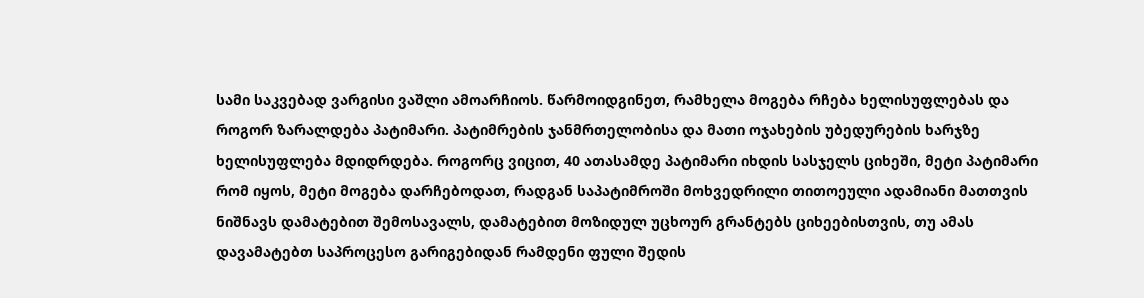სამი საკვებად ვარგისი ვაშლი ამოარჩიოს. წარმოიდგინეთ, რამხელა მოგება რჩება ხელისუფლებას და როგორ ზარალდება პატიმარი. პატიმრების ჯანმრთელობისა და მათი ოჯახების უბედურების ხარჯზე ხელისუფლება მდიდრდება. როგორც ვიცით, 40 ათასამდე პატიმარი იხდის სასჯელს ციხეში, მეტი პატიმარი რომ იყოს, მეტი მოგება დარჩებოდათ, რადგან საპატიმროში მოხვედრილი თითოეული ადამიანი მათთვის ნიშნავს დამატებით შემოსავალს, დამატებით მოზიდულ უცხოურ გრანტებს ციხეებისთვის, თუ ამას დავამატებთ საპროცესო გარიგებიდან რამდენი ფული შედის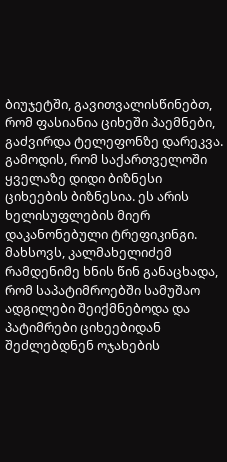ბიუჯეტში, გავითვალისწინებთ, რომ ფასიანია ციხეში პაემნები, გაძვირდა ტელეფონზე დარეკვა. გამოდის, რომ საქართველოში ყველაზე დიდი ბიზნესი ციხეების ბიზნესია. ეს არის ხელისუფლების მიერ დაკანონებული ტრეფიკინგი.
მახსოვს, კალმახელიძემ რამდენიმე ხნის წინ განაცხადა, რომ საპატიმროებში სამუშაო ადგილები შეიქმნებოდა და პატიმრები ციხეებიდან შეძლებდნენ ოჯახების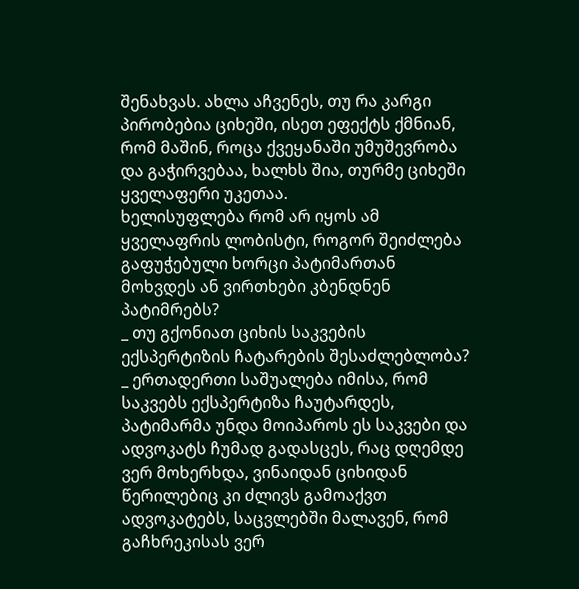შენახვას. ახლა აჩვენეს, თუ რა კარგი პირობებია ციხეში, ისეთ ეფექტს ქმნიან, რომ მაშინ, როცა ქვეყანაში უმუშევრობა და გაჭირვებაა, ხალხს შია, თურმე ციხეში ყველაფერი უკეთაა.
ხელისუფლება რომ არ იყოს ამ ყველაფრის ლობისტი, როგორ შეიძლება გაფუჭებული ხორცი პატიმართან მოხვდეს ან ვირთხები კბენდნენ პატიმრებს?
_ თუ გქონიათ ციხის საკვების ექსპერტიზის ჩატარების შესაძლებლობა?
_ ერთადერთი საშუალება იმისა, რომ საკვებს ექსპერტიზა ჩაუტარდეს, პატიმარმა უნდა მოიპაროს ეს საკვები და ადვოკატს ჩუმად გადასცეს, რაც დღემდე ვერ მოხერხდა, ვინაიდან ციხიდან წერილებიც კი ძლივს გამოაქვთ ადვოკატებს, საცვლებში მალავენ, რომ გაჩხრეკისას ვერ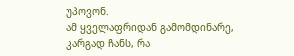უპოვონ.
ამ ყველაფრიდან გამომდინარე, კარგად ჩანს, რა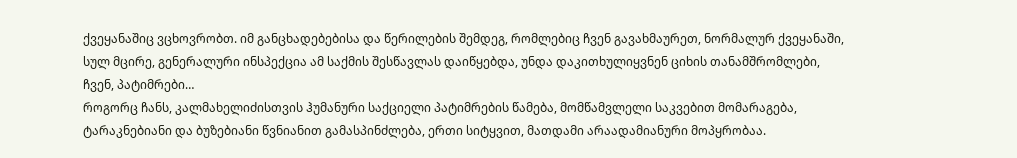ქვეყანაშიც ვცხოვრობთ. იმ განცხადებებისა და წერილების შემდეგ, რომლებიც ჩვენ გავახმაურეთ, ნორმალურ ქვეყანაში, სულ მცირე, გენერალური ინსპექცია ამ საქმის შესწავლას დაიწყებდა, უნდა დაკითხულიყვნენ ციხის თანამშრომლები, ჩვენ, პატიმრები…
როგორც ჩანს, კალმახელიძისთვის ჰუმანური საქციელი პატიმრების წამება, მომწამვლელი საკვებით მომარაგება, ტარაკნებიანი და ბუზებიანი წვნიანით გამასპინძლება, ერთი სიტყვით, მათდამი არაადამიანური მოპყრობაა.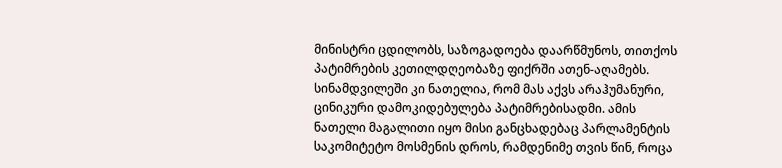მინისტრი ცდილობს, საზოგადოება დაარწმუნოს, თითქოს პატიმრების კეთილდღეობაზე ფიქრში ათენ-აღამებს. სინამდვილეში კი ნათელია, რომ მას აქვს არაჰუმანური, ცინიკური დამოკიდებულება პატიმრებისადმი. ამის ნათელი მაგალითი იყო მისი განცხადებაც პარლამენტის საკომიტეტო მოსმენის დროს, რამდენიმე თვის წინ, როცა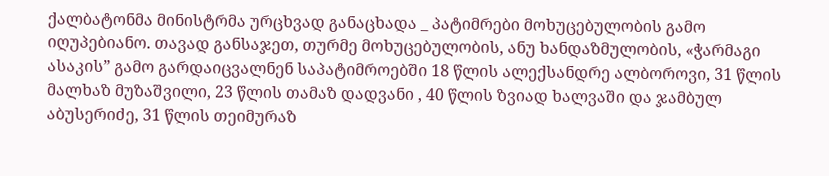ქალბატონმა მინისტრმა ურცხვად განაცხადა _ პატიმრები მოხუცებულობის გამო იღუპებიანო. თავად განსაჯეთ, თურმე მოხუცებულობის, ანუ ხანდაზმულობის, «ჭარმაგი ასაკის” გამო გარდაიცვალნენ საპატიმროებში 18 წლის ალექსანდრე ალბოროვი, 31 წლის მალხაზ მუზაშვილი, 23 წლის თამაზ დადვანი , 40 წლის ზვიად ხალვაში და ჯამბულ აბუსერიძე, 31 წლის თეიმურაზ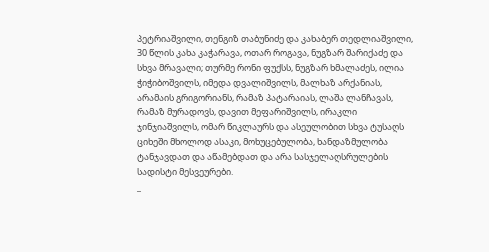პეტრიაშვილი, თენგიზ თაბუნიძე და კახაბერ თედლიაშვილი, 30 წლის კახა კაჭარავა, ოთარ როგავა, ნუგზარ შარიქაძე და სხვა მრავალი; თურმე რონი ფუქსს, ნუგზარ ხმალაძეს, ილია ჭიჭიბოშვილს, იმედა დვალიშვილს, მალხაზ არქანიას, არამაის გრიგორიანს, რამაზ პატარაიას, ლაშა ლანჩავას, რამაზ მურადოვს, დავით მეფარიშვილს, ირაკლი ჯინჯიაშვილს, ომარ წიკლაურს და ასეულობით სხვა ტუსაღს ციხეში მხოლოდ ასაკი, მოხუცებულობა, ხანდაზმულობა ტანჯავდათ და აწამებდათ და არა სასჯელაღსრულების სადისტი მესვეურები.
_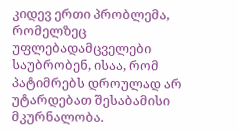კიდევ ერთი პრობლემა, რომელზეც უფლებადამცველები საუბრობენ, ისაა, რომ პატიმრებს დროულად არ უტარდებათ შესაბამისი მკურნალობა.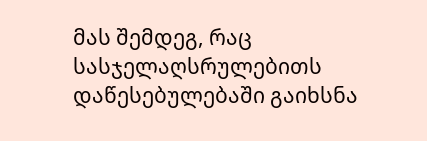მას შემდეგ, რაც სასჯელაღსრულებითს დაწესებულებაში გაიხსნა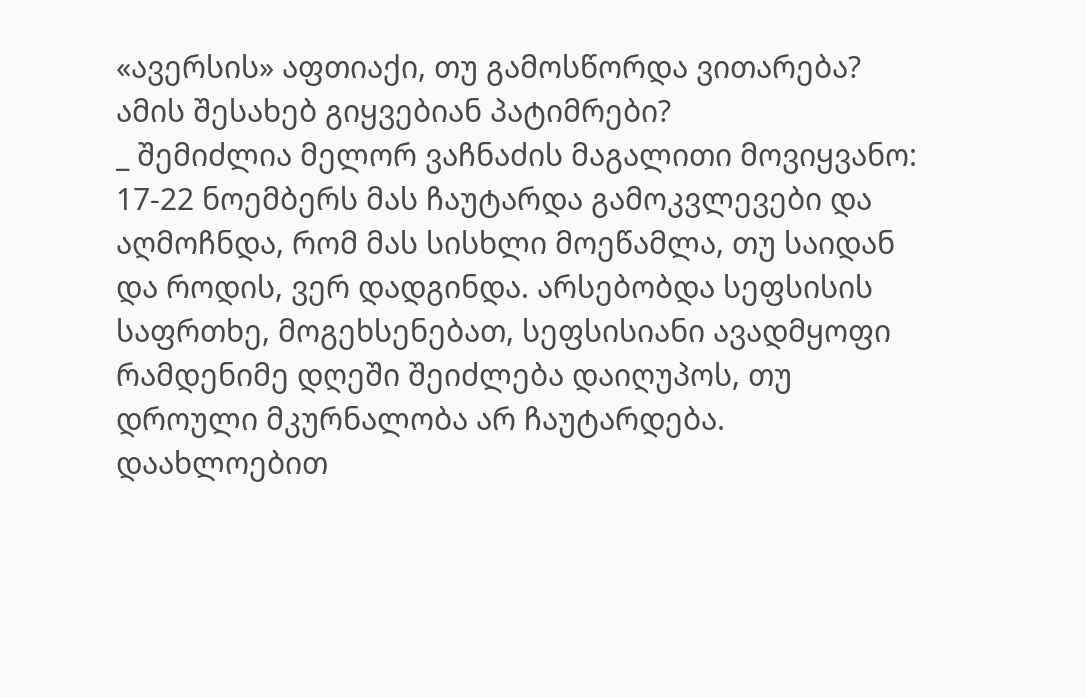«ავერსის» აფთიაქი, თუ გამოსწორდა ვითარება? ამის შესახებ გიყვებიან პატიმრები?
_ შემიძლია მელორ ვაჩნაძის მაგალითი მოვიყვანო: 17-22 ნოემბერს მას ჩაუტარდა გამოკვლევები და აღმოჩნდა, რომ მას სისხლი მოეწამლა, თუ საიდან და როდის, ვერ დადგინდა. არსებობდა სეფსისის საფრთხე, მოგეხსენებათ, სეფსისიანი ავადმყოფი რამდენიმე დღეში შეიძლება დაიღუპოს, თუ დროული მკურნალობა არ ჩაუტარდება. დაახლოებით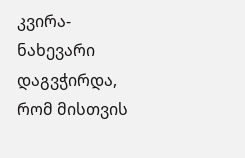კვირა-ნახევარი დაგვჭირდა, რომ მისთვის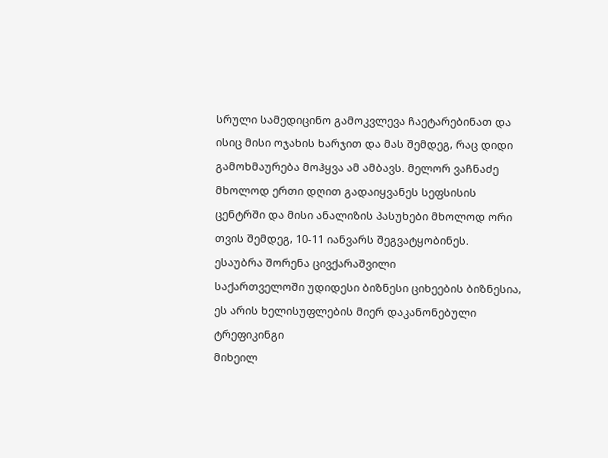სრული სამედიცინო გამოკვლევა ჩაეტარებინათ და ისიც მისი ოჯახის ხარჯით და მას შემდეგ, რაც დიდი გამოხმაურება მოჰყვა ამ ამბავს. მელორ ვაჩნაძე მხოლოდ ერთი დღით გადაიყვანეს სეფსისის ცენტრში და მისი ანალიზის პასუხები მხოლოდ ორი თვის შემდეგ, 10-11 იანვარს შეგვატყობინეს.
ესაუბრა შორენა ცივქარაშვილი
საქართველოში უდიდესი ბიზნესი ციხეების ბიზნესია, ეს არის ხელისუფლების მიერ დაკანონებული ტრეფიკინგი
მიხეილ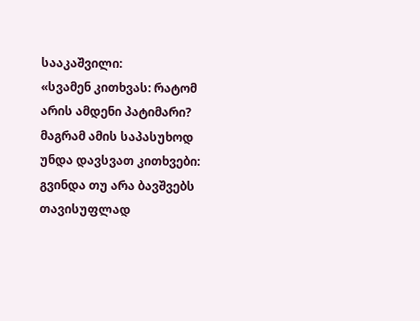სააკაშვილი:
«სვამენ კითხვას: რატომ არის ამდენი პატიმარი? მაგრამ ამის საპასუხოდ უნდა დავსვათ კითხვები: გვინდა თუ არა ბავშვებს თავისუფლად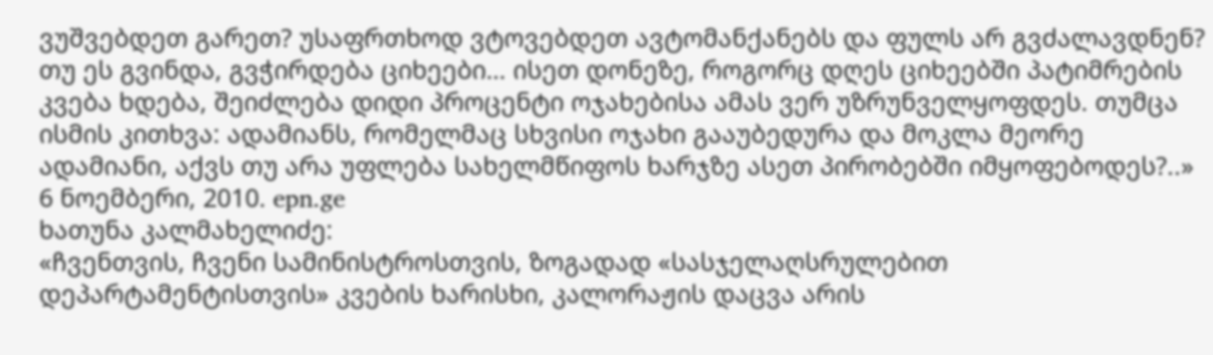ვუშვებდეთ გარეთ? უსაფრთხოდ ვტოვებდეთ ავტომანქანებს და ფულს არ გვძალავდნენ?
თუ ეს გვინდა, გვჭირდება ციხეები… ისეთ დონეზე, როგორც დღეს ციხეებში პატიმრების კვება ხდება, შეიძლება დიდი პროცენტი ოჯახებისა ამას ვერ უზრუნველყოფდეს. თუმცა ისმის კითხვა: ადამიანს, რომელმაც სხვისი ოჯახი გააუბედურა და მოკლა მეორე ადამიანი, აქვს თუ არა უფლება სახელმწიფოს ხარჯზე ასეთ პირობებში იმყოფებოდეს?..»
6 ნოემბერი, 2010. epn.ge
ხათუნა კალმახელიძე:
«ჩვენთვის, ჩვენი სამინისტროსთვის, ზოგადად «სასჯელაღსრულებით დეპარტამენტისთვის» კვების ხარისხი, კალორაჟის დაცვა არის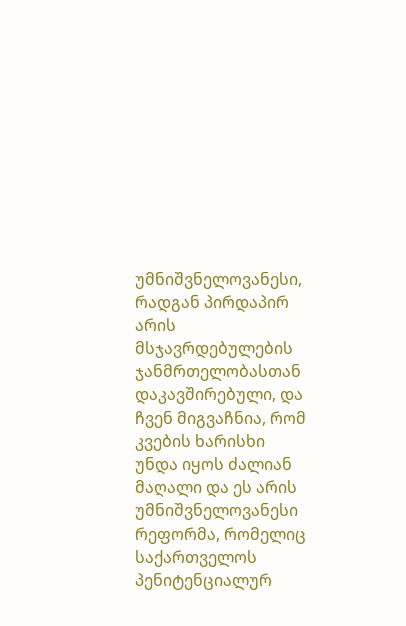უმნიშვნელოვანესი, რადგან პირდაპირ არის მსჯავრდებულების ჯანმრთელობასთან დაკავშირებული, და ჩვენ მიგვაჩნია, რომ კვების ხარისხი უნდა იყოს ძალიან მაღალი და ეს არის უმნიშვნელოვანესი რეფორმა, რომელიც საქართველოს პენიტენციალურ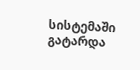სისტემაში გატარდა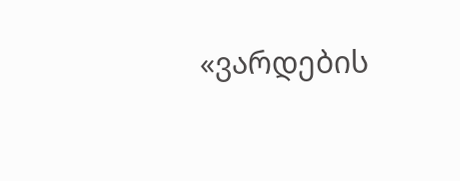«ვარდების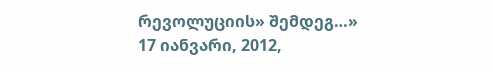რევოლუციის» შემდეგ…»
17 იანვარი, 2012,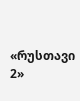«რუსთავი 2»